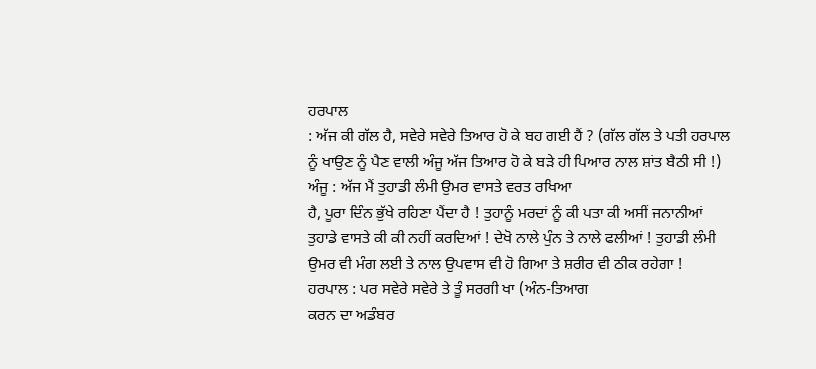ਹਰਪਾਲ
: ਅੱਜ ਕੀ ਗੱਲ ਹੈ, ਸਵੇਰੇ ਸਵੇਰੇ ਤਿਆਰ ਹੋ ਕੇ ਬਹ ਗਈ ਹੈਂ ? (ਗੱਲ ਗੱਲ ਤੇ ਪਤੀ ਹਰਪਾਲ
ਨੂੰ ਖਾਉਣ ਨੂੰ ਪੈਣ ਵਾਲੀ ਅੰਜੂ ਅੱਜ ਤਿਆਰ ਹੋ ਕੇ ਬੜੇ ਹੀ ਪਿਆਰ ਨਾਲ ਸ਼ਾਂਤ ਬੈਠੀ ਸੀ !)
ਅੰਜੂ : ਅੱਜ ਮੈਂ ਤੁਹਾਡੀ ਲੰਮੀ ਉਮਰ ਵਾਸਤੇ ਵਰਤ ਰਖਿਆ
ਹੈ, ਪੂਰਾ ਦਿੰਨ ਭੁੱਖੇ ਰਹਿਣਾ ਪੈਂਦਾ ਹੈ ! ਤੁਹਾਨੂੰ ਮਰਦਾਂ ਨੂੰ ਕੀ ਪਤਾ ਕੀ ਅਸੀਂ ਜਨਾਨੀਆਂ
ਤੁਹਾਡੇ ਵਾਸਤੇ ਕੀ ਕੀ ਨਹੀਂ ਕਰਦਿਆਂ ! ਦੇਖੋ ਨਾਲੇ ਪੁੰਨ ਤੇ ਨਾਲੇ ਫਲੀਆਂ ! ਤੁਹਾਡੀ ਲੰਮੀ
ਉਮਰ ਵੀ ਮੰਗ ਲਈ ਤੇ ਨਾਲ ਉਪਵਾਸ ਵੀ ਹੋ ਗਿਆ ਤੇ ਸ਼ਰੀਰ ਵੀ ਠੀਕ ਰਹੇਗਾ !
ਹਰਪਾਲ : ਪਰ ਸਵੇਰੇ ਸਵੇਰੇ ਤੇ ਤੂੰ ਸਰਗੀ ਖਾ (ਅੰਨ-ਤਿਆਗ
ਕਰਨ ਦਾ ਅਡੰਬਰ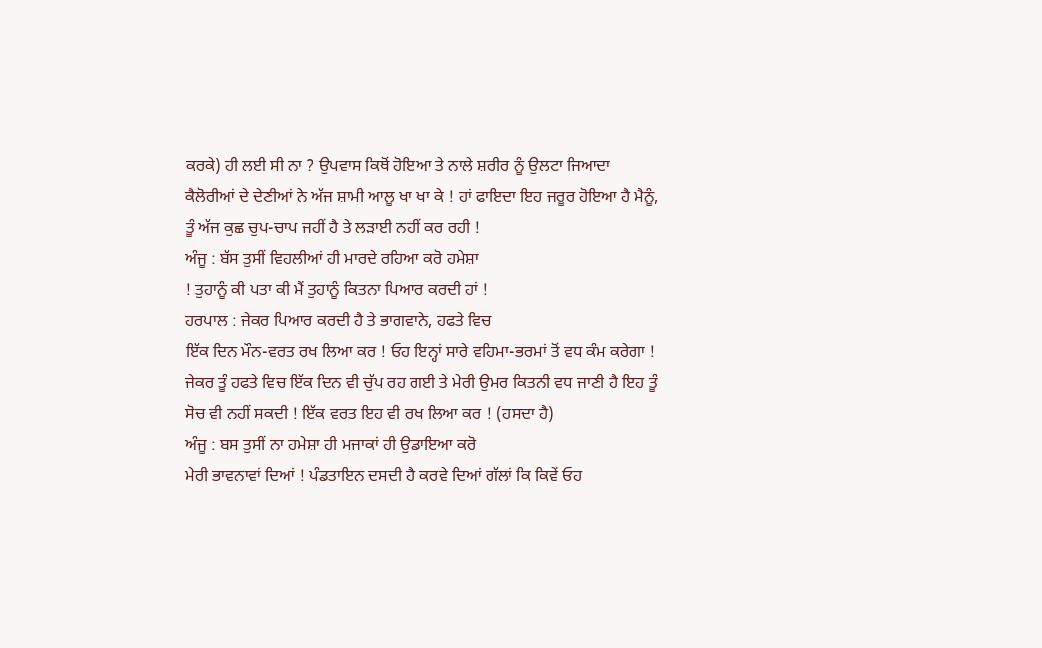ਕਰਕੇ) ਹੀ ਲਈ ਸੀ ਨਾ ? ਉਪਵਾਸ ਕਿਥੋਂ ਹੋਇਆ ਤੇ ਨਾਲੇ ਸ਼ਰੀਰ ਨੂੰ ਉਲਟਾ ਜਿਆਦਾ
ਕੈਲੋਰੀਆਂ ਦੇ ਦੇਣੀਆਂ ਨੇ ਅੱਜ ਸ਼ਾਮੀ ਆਲੂ ਖਾ ਖਾ ਕੇ ! ਹਾਂ ਫਾਇਦਾ ਇਹ ਜਰੂਰ ਹੋਇਆ ਹੈ ਮੈਨੂੰ,
ਤੂੰ ਅੱਜ ਕੁਛ ਚੁਪ-ਚਾਪ ਜਹੀਂ ਹੈ ਤੇ ਲੜਾਈ ਨਹੀਂ ਕਰ ਰਹੀ !
ਅੰਜੂ : ਬੱਸ ਤੁਸੀਂ ਵਿਹਲੀਆਂ ਹੀ ਮਾਰਦੇ ਰਹਿਆ ਕਰੋ ਹਮੇਸ਼ਾ
! ਤੁਹਾਨੂੰ ਕੀ ਪਤਾ ਕੀ ਮੈਂ ਤੁਹਾਨੂੰ ਕਿਤਨਾ ਪਿਆਰ ਕਰਦੀ ਹਾਂ !
ਹਰਪਾਲ : ਜੇਕਰ ਪਿਆਰ ਕਰਦੀ ਹੈ ਤੇ ਭਾਗਵਾਨੇ, ਹਫਤੇ ਵਿਚ
ਇੱਕ ਦਿਨ ਮੌਨ-ਵਰਤ ਰਖ ਲਿਆ ਕਰ ! ਓਹ ਇਨ੍ਹਾਂ ਸਾਰੇ ਵਹਿਮਾ-ਭਰਮਾਂ ਤੋਂ ਵਧ ਕੰਮ ਕਰੇਗਾ !
ਜੇਕਰ ਤੂੰ ਹਫਤੇ ਵਿਚ ਇੱਕ ਦਿਨ ਵੀ ਚੁੱਪ ਰਹ ਗਈ ਤੇ ਮੇਰੀ ਉਮਰ ਕਿਤਨੀ ਵਧ ਜਾਣੀ ਹੈ ਇਹ ਤੂੰ
ਸੋਚ ਵੀ ਨਹੀਂ ਸਕਦੀ ! ਇੱਕ ਵਰਤ ਇਹ ਵੀ ਰਖ ਲਿਆ ਕਰ ! (ਹਸਦਾ ਹੈ)
ਅੰਜੂ : ਬਸ ਤੁਸੀਂ ਨਾ ਹਮੇਸ਼ਾ ਹੀ ਮਜਾਕਾਂ ਹੀ ਉਡਾਇਆ ਕਰੋ
ਮੇਰੀ ਭਾਵਨਾਵਾਂ ਦਿਆਂ ! ਪੰਡਤਾਇਨ ਦਸਦੀ ਹੈ ਕਰਵੇ ਦਿਆਂ ਗੱਲਾਂ ਕਿ ਕਿਵੇਂ ਓਹ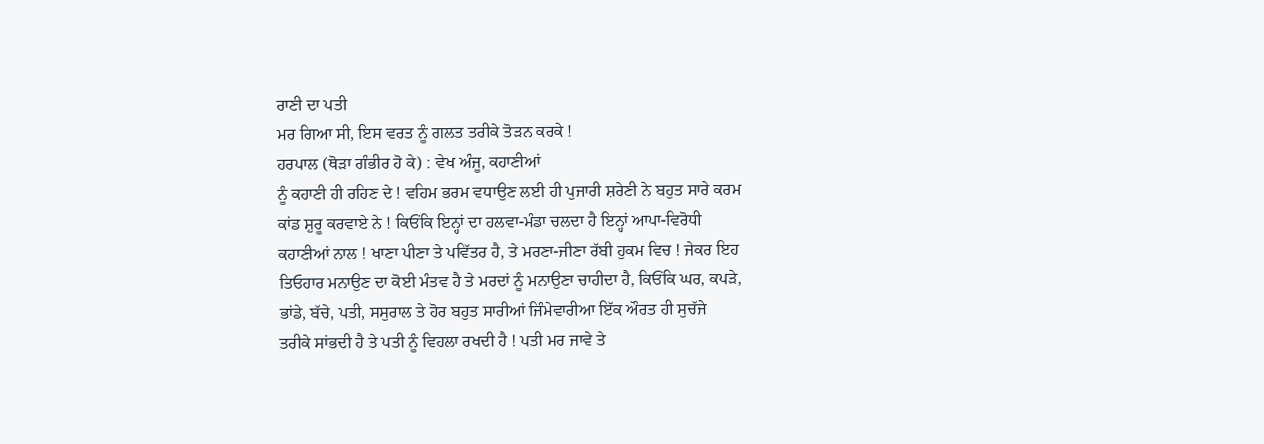ਰਾਣੀ ਦਾ ਪਤੀ
ਮਰ ਗਿਆ ਸੀ, ਇਸ ਵਰਤ ਨੂੰ ਗਲਤ ਤਰੀਕੇ ਤੋੜਨ ਕਰਕੇ !
ਹਰਪਾਲ (ਥੋੜਾ ਗੰਭੀਰ ਹੋ ਕੇ) : ਵੇਖ ਅੰਜੂ, ਕਹਾਣੀਆਂ
ਨੂੰ ਕਹਾਣੀ ਹੀ ਰਹਿਣ ਦੇ ! ਵਹਿਮ ਭਰਮ ਵਧਾਉਣ ਲਈ ਹੀ ਪੁਜਾਰੀ ਸ਼ਰੇਣੀ ਨੇ ਬਹੁਤ ਸਾਰੇ ਕਰਮ
ਕਾਂਡ ਸ਼ੁਰੂ ਕਰਵਾਏ ਨੇ ! ਕਿਓਂਕਿ ਇਨ੍ਹਾਂ ਦਾ ਹਲਵਾ-ਮੰਡਾ ਚਲਦਾ ਹੈ ਇਨ੍ਹਾਂ ਆਪਾ-ਵਿਰੋਧੀ
ਕਹਾਣੀਆਂ ਨਾਲ ! ਖਾਣਾ ਪੀਣਾ ਤੇ ਪਵਿੱਤਰ ਹੈ, ਤੇ ਮਰਣਾ-ਜੀਣਾ ਰੱਬੀ ਹੁਕਮ ਵਿਚ ! ਜੇਕਰ ਇਹ
ਤਿਓਹਾਰ ਮਨਾਉਣ ਦਾ ਕੋਈ ਮੰਤਵ ਹੈ ਤੇ ਮਰਦਾਂ ਨੂੰ ਮਨਾਉਣਾ ਚਾਹੀਦਾ ਹੈ, ਕਿਓਂਕਿ ਘਰ, ਕਪੜੇ,
ਭਾਂਡੇ, ਬੱਚੇ, ਪਤੀ, ਸਸੁਰਾਲ ਤੇ ਹੋਰ ਬਹੁਤ ਸਾਰੀਆਂ ਜਿੰਮੇਵਾਰੀਆ ਇੱਕ ਔਰਤ ਹੀ ਸੁਚੱਜੇ
ਤਰੀਕੇ ਸਾਂਭਦੀ ਹੈ ਤੇ ਪਤੀ ਨੂੰ ਵਿਹਲਾ ਰਖਦੀ ਹੈ ! ਪਤੀ ਮਰ ਜਾਵੇ ਤੇ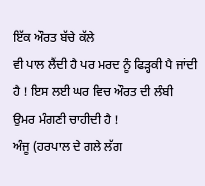ਇੱਕ ਔਰਤ ਬੱਚੇ ਕੱਲੇ
ਵੀ ਪਾਲ ਲੈਂਦੀ ਹੈ ਪਰ ਮਰਦ ਨੂੰ ਫਿੜ੍ਹਕੀ ਪੈ ਜਾਂਦੀ ਹੈ ! ਇਸ ਲਈ ਘਰ ਵਿਚ ਔਰਤ ਦੀ ਲੰਬੀ
ਉਮਰ ਮੰਗਣੀ ਚਾਹੀਦੀ ਹੈ !
ਅੰਜੂ (ਹਰਪਾਲ ਦੇ ਗਲੇ ਲੱਗ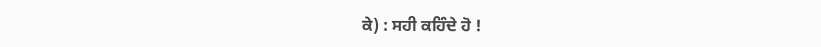ਕੇ) : ਸਹੀ ਕਹਿੰਦੇ ਹੋ !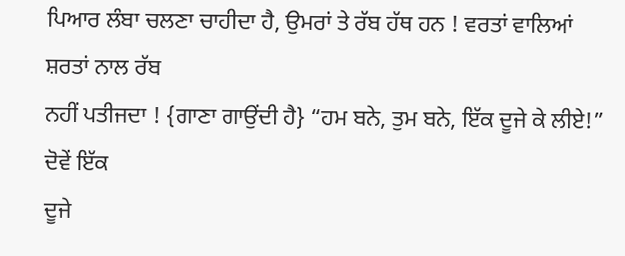ਪਿਆਰ ਲੰਬਾ ਚਲਣਾ ਚਾਹੀਦਾ ਹੈ, ਉਮਰਾਂ ਤੇ ਰੱਬ ਹੱਥ ਹਨ ! ਵਰਤਾਂ ਵਾਲਿਆਂ ਸ਼ਰਤਾਂ ਨਾਲ ਰੱਬ
ਨਹੀਂ ਪਤੀਜਦਾ ! {ਗਾਣਾ ਗਾਉਂਦੀ ਹੈ} “ਹਮ ਬਨੇ, ਤੁਮ ਬਨੇ, ਇੱਕ ਦੂਜੇ ਕੇ ਲੀਏ!” ਦੋਵੇਂ ਇੱਕ
ਦੂਜੇ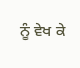ਨੂੰ ਵੇਖ ਕੇ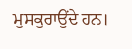ਮੁਸਕੁਰਾਉਂਦੇ ਹਨ।